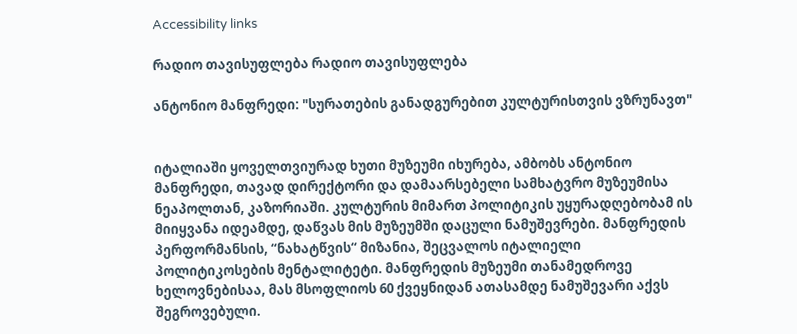Accessibility links

რადიო თავისუფლება რადიო თავისუფლება

ანტონიო მანფრედი: "სურათების განადგურებით კულტურისთვის ვზრუნავთ"


იტალიაში ყოველთვიურად ხუთი მუზეუმი იხურება, ამბობს ანტონიო მანფრედი, თავად დირექტორი და დამაარსებელი სამხატვრო მუზეუმისა ნეაპოლთან, კაზორიაში. კულტურის მიმართ პოლიტიკის უყურადღებობამ ის მიიყვანა იდეამდე, დაწვას მის მუზეუმში დაცული ნამუშევრები. მანფრედის პერფორმანსის, “ნახატწვის“ მიზანია, შეცვალოს იტალიელი პოლიტიკოსების მენტალიტეტი. მანფრედის მუზეუმი თანამედროვე ხელოვნებისაა, მას მსოფლიოს 60 ქვეყნიდან ათასამდე ნამუშევარი აქვს შეგროვებული.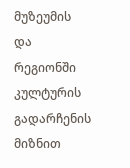მუზეუმის და რეგიონში კულტურის გადარჩენის მიზნით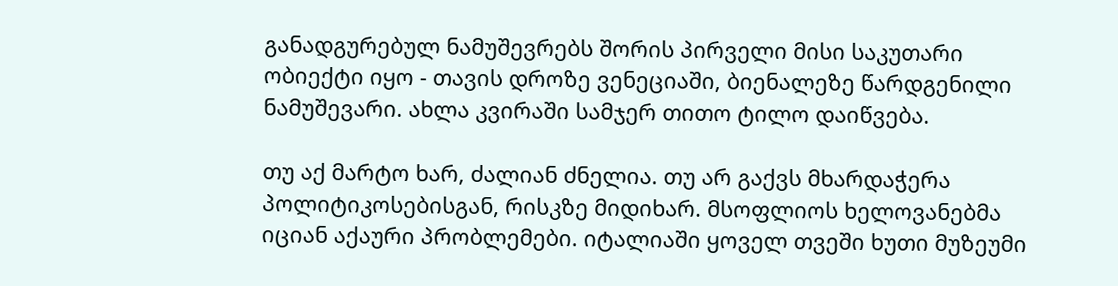განადგურებულ ნამუშევრებს შორის პირველი მისი საკუთარი ობიექტი იყო - თავის დროზე ვენეციაში, ბიენალეზე წარდგენილი ნამუშევარი. ახლა კვირაში სამჯერ თითო ტილო დაიწვება.

თუ აქ მარტო ხარ, ძალიან ძნელია. თუ არ გაქვს მხარდაჭერა პოლიტიკოსებისგან, რისკზე მიდიხარ. მსოფლიოს ხელოვანებმა იციან აქაური პრობლემები. იტალიაში ყოველ თვეში ხუთი მუზეუმი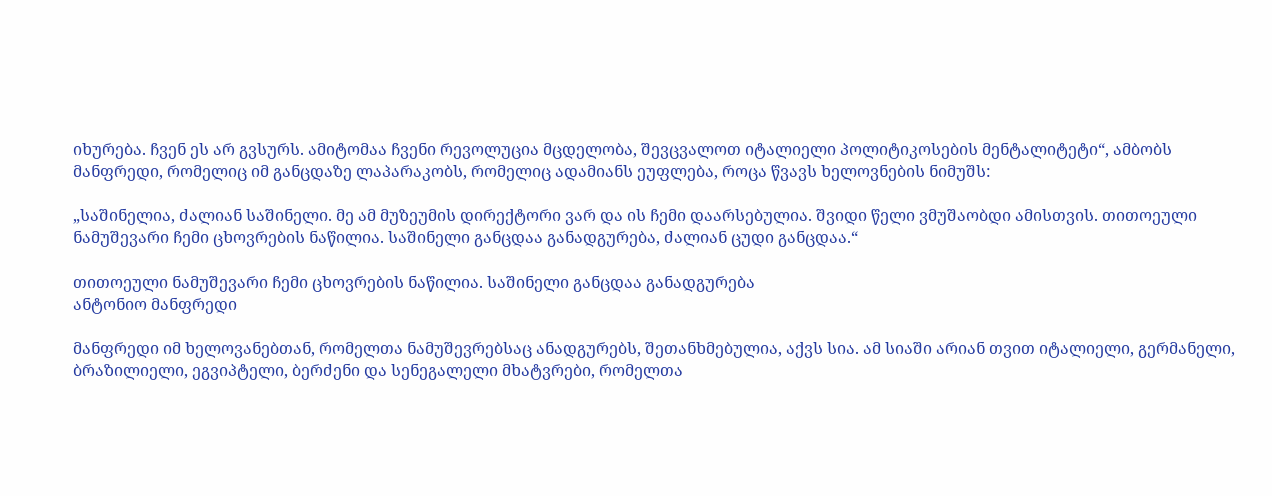იხურება. ჩვენ ეს არ გვსურს. ამიტომაა ჩვენი რევოლუცია მცდელობა, შევცვალოთ იტალიელი პოლიტიკოსების მენტალიტეტი“, ამბობს მანფრედი, რომელიც იმ განცდაზე ლაპარაკობს, რომელიც ადამიანს ეუფლება, როცა წვავს ხელოვნების ნიმუშს:

„საშინელია, ძალიან საშინელი. მე ამ მუზეუმის დირექტორი ვარ და ის ჩემი დაარსებულია. შვიდი წელი ვმუშაობდი ამისთვის. თითოეული ნამუშევარი ჩემი ცხოვრების ნაწილია. საშინელი განცდაა განადგურება, ძალიან ცუდი განცდაა.“

თითოეული ნამუშევარი ჩემი ცხოვრების ნაწილია. საშინელი განცდაა განადგურება
ანტონიო მანფრედი

მანფრედი იმ ხელოვანებთან, რომელთა ნამუშევრებსაც ანადგურებს, შეთანხმებულია, აქვს სია. ამ სიაში არიან თვით იტალიელი, გერმანელი, ბრაზილიელი, ეგვიპტელი, ბერძენი და სენეგალელი მხატვრები, რომელთა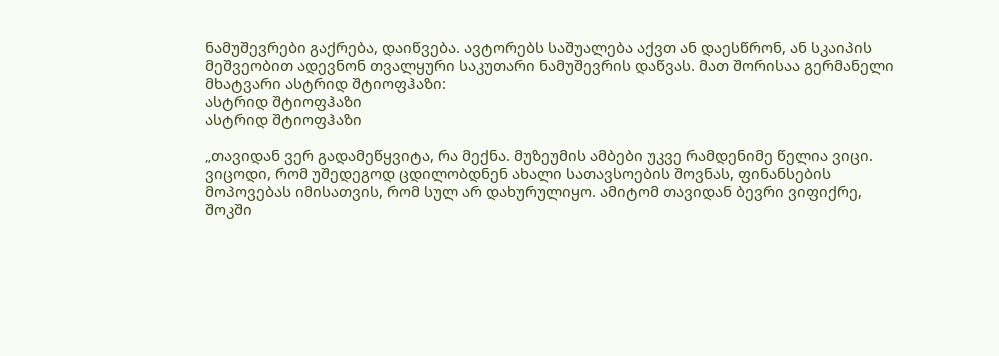ნამუშევრები გაქრება, დაიწვება. ავტორებს საშუალება აქვთ ან დაესწრონ, ან სკაიპის მეშვეობით ადევნონ თვალყური საკუთარი ნამუშევრის დაწვას. მათ შორისაა გერმანელი მხატვარი ასტრიდ შტიოფჰაზი:
ასტრიდ შტიოფჰაზი
ასტრიდ შტიოფჰაზი

„თავიდან ვერ გადამეწყვიტა, რა მექნა. მუზეუმის ამბები უკვე რამდენიმე წელია ვიცი. ვიცოდი, რომ უშედეგოდ ცდილობდნენ ახალი სათავსოების შოვნას, ფინანსების მოპოვებას იმისათვის, რომ სულ არ დახურულიყო. ამიტომ თავიდან ბევრი ვიფიქრე, შოკში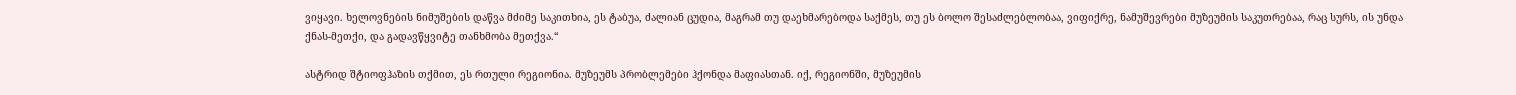ვიყავი. ხელოვნების ნიმუშების დაწვა მძიმე საკითხია, ეს ტაბუა, ძალიან ცუდია, მაგრამ თუ დაეხმარებოდა საქმეს, თუ ეს ბოლო შესაძლებლობაა, ვიფიქრე, ნამუშევრები მუზეუმის საკუთრებაა, რაც სურს, ის უნდა ქნას-მეთქი, და გადავწყვიტე თანხმობა მეთქვა.“

ასტრიდ შტიოფჰაზის თქმით, ეს რთული რეგიონია. მუზეუმს პრობლემები ჰქონდა მაფიასთან. იქ, რეგიონში, მუზეუმის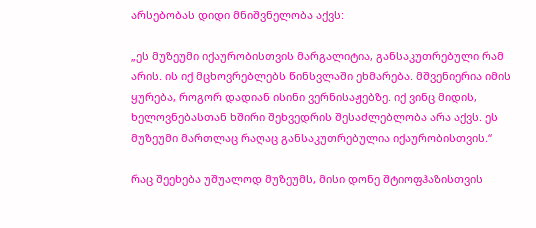არსებობას დიდი მნიშვნელობა აქვს:

„ეს მუზეუმი იქაურობისთვის მარგალიტია, განსაკუთრებული რამ არის. ის იქ მცხოვრებლებს წინსვლაში ეხმარება. მშვენიერია იმის ყურება, როგორ დადიან ისინი ვერნისაჟებზე. იქ ვინც მიდის, ხელოვნებასთან ხშირი შეხვედრის შესაძლებლობა არა აქვს. ეს მუზეუმი მართლაც რაღაც განსაკუთრებულია იქაურობისთვის.“

რაც შეეხება უშუალოდ მუზეუმს, მისი დონე შტიოფჰაზისთვის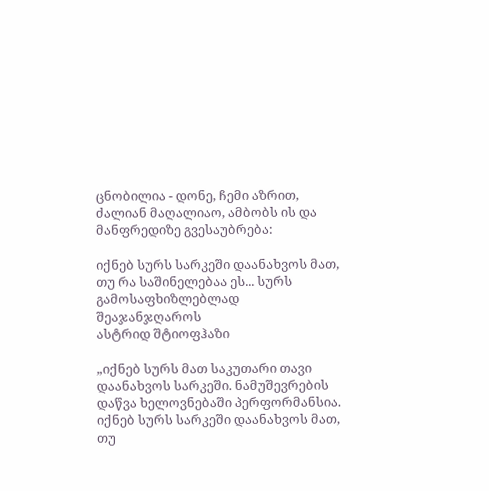ცნობილია - დონე, ჩემი აზრით, ძალიან მაღალიაო, ამბობს ის და მანფრედიზე გვესაუბრება:

იქნებ სურს სარკეში დაანახვოს მათ, თუ რა საშინელებაა ეს... სურს გამოსაფხიზლებლად შეაჯანჯღაროს
ასტრიდ შტიოფჰაზი

„იქნებ სურს მათ საკუთარი თავი დაანახვოს სარკეში. ნამუშევრების დაწვა ხელოვნებაში პერფორმანსია. იქნებ სურს სარკეში დაანახვოს მათ, თუ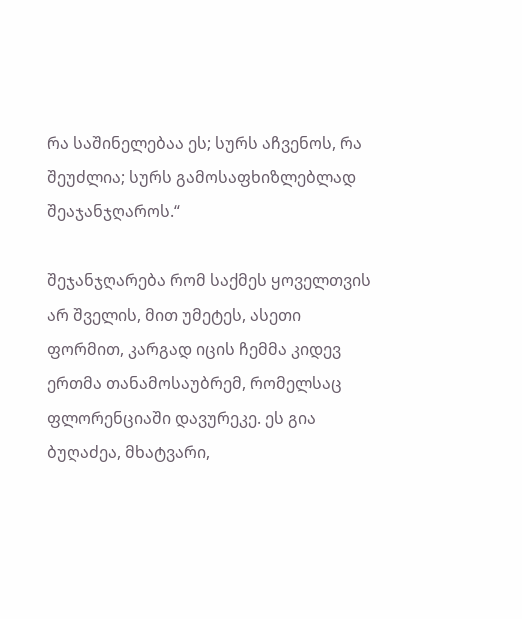რა საშინელებაა ეს; სურს აჩვენოს, რა შეუძლია; სურს გამოსაფხიზლებლად შეაჯანჯღაროს.“

შეჯანჯღარება რომ საქმეს ყოველთვის არ შველის, მით უმეტეს, ასეთი ფორმით, კარგად იცის ჩემმა კიდევ ერთმა თანამოსაუბრემ, რომელსაც ფლორენციაში დავურეკე. ეს გია ბუღაძეა, მხატვარი,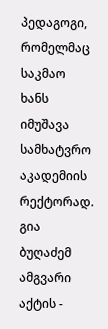პედაგოგი, რომელმაც საკმაო ხანს იმუშავა სამხატვრო აკადემიის რექტორად. გია ბუღაძემ ამგვარი აქტის -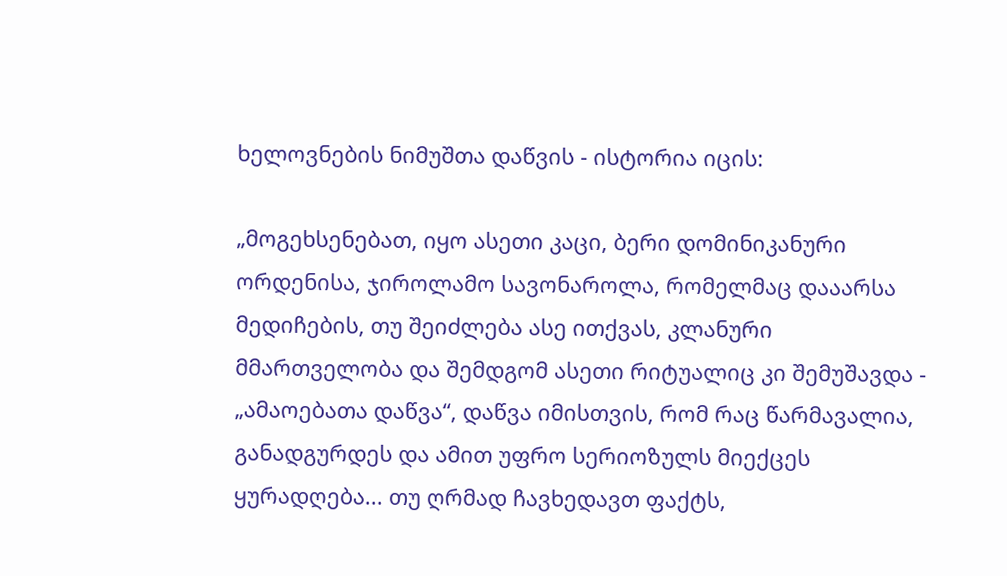ხელოვნების ნიმუშთა დაწვის - ისტორია იცის:

„მოგეხსენებათ, იყო ასეთი კაცი, ბერი დომინიკანური ორდენისა, ჯიროლამო სავონაროლა, რომელმაც დააარსა მედიჩების, თუ შეიძლება ასე ითქვას, კლანური მმართველობა და შემდგომ ასეთი რიტუალიც კი შემუშავდა - „ამაოებათა დაწვა“, დაწვა იმისთვის, რომ რაც წარმავალია, განადგურდეს და ამით უფრო სერიოზულს მიექცეს ყურადღება... თუ ღრმად ჩავხედავთ ფაქტს,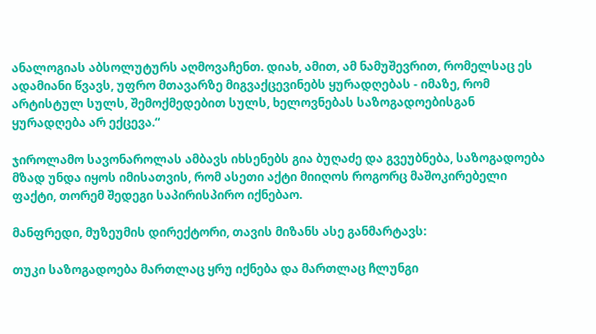ანალოგიას აბსოლუტურს აღმოვაჩენთ. დიახ, ამით, ამ ნამუშევრით, რომელსაც ეს ადამიანი წვავს, უფრო მთავარზე მიგვაქცევინებს ყურადღებას - იმაზე, რომ არტისტულ სულს, შემოქმედებით სულს, ხელოვნებას საზოგადოებისგან ყურადღება არ ექცევა.“

ჯიროლამო სავონაროლას ამბავს იხსენებს გია ბუღაძე და გვეუბნება, საზოგადოება მზად უნდა იყოს იმისათვის, რომ ასეთი აქტი მიიღოს როგორც მაშოკირებელი ფაქტი, თორემ შედეგი საპირისპირო იქნებაო.

მანფრედი, მუზეუმის დირექტორი, თავის მიზანს ასე განმარტავს:

თუკი საზოგადოება მართლაც ყრუ იქნება და მართლაც ჩლუნგი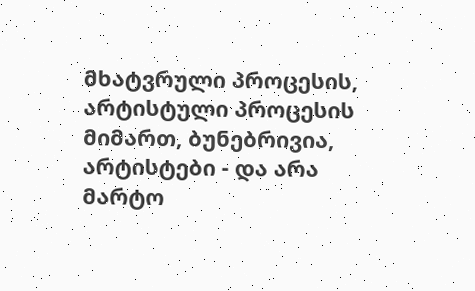მხატვრული პროცესის, არტისტული პროცესის მიმართ, ბუნებრივია, არტისტები - და არა მარტო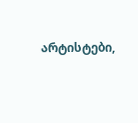არტისტები,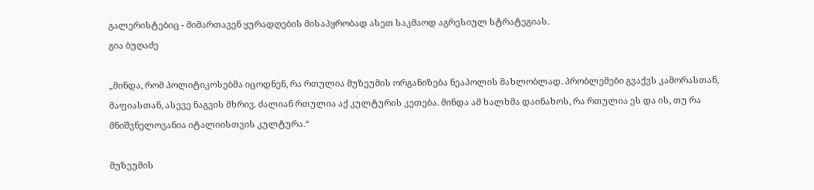გალერისტებიც - მიმართავენ ყურადღების მისაპყრობად ასეთ საკმაოდ აგრესიულ სტრატეგიას.
გია ბუღაძე

„მინდა, რომ პოლიტიკოსებმა იცოდნენ, რა რთულია მუზეუმის ორგანიზება ნეაპოლის მახლობლად. პრობლემები გვაქვს კამორასთან, მაფიასთან, ასევე ნაგვის მხრივ. ძალიან რთულია აქ კულტურის კეთება. მინდა ამ ხალხმა დაინახოს, რა რთულია ეს და ის, თუ რა მნიშვნელოვანია იტალიისთვის კულტურა.“

მუზეუმის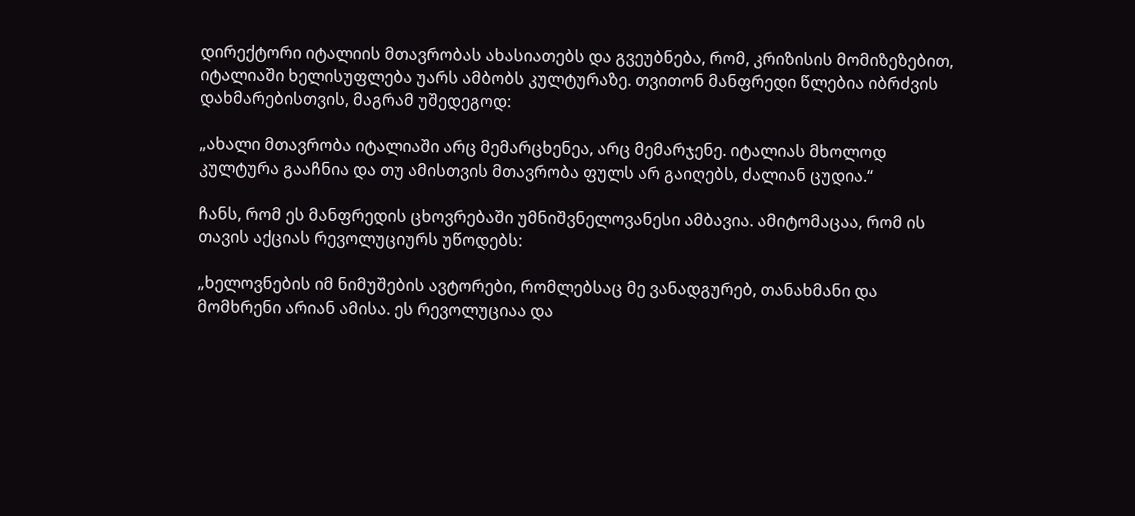დირექტორი იტალიის მთავრობას ახასიათებს და გვეუბნება, რომ, კრიზისის მომიზეზებით, იტალიაში ხელისუფლება უარს ამბობს კულტურაზე. თვითონ მანფრედი წლებია იბრძვის დახმარებისთვის, მაგრამ უშედეგოდ:

„ახალი მთავრობა იტალიაში არც მემარცხენეა, არც მემარჯენე. იტალიას მხოლოდ კულტურა გააჩნია და თუ ამისთვის მთავრობა ფულს არ გაიღებს, ძალიან ცუდია.“

ჩანს, რომ ეს მანფრედის ცხოვრებაში უმნიშვნელოვანესი ამბავია. ამიტომაცაა, რომ ის თავის აქციას რევოლუციურს უწოდებს:

„ხელოვნების იმ ნიმუშების ავტორები, რომლებსაც მე ვანადგურებ, თანახმანი და მომხრენი არიან ამისა. ეს რევოლუციაა და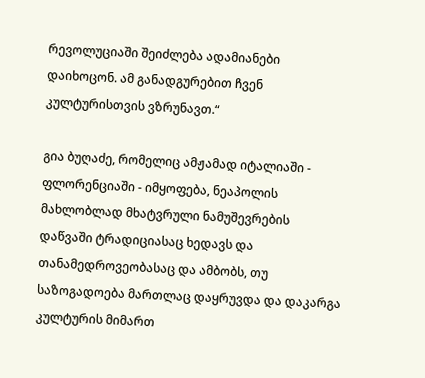რევოლუციაში შეიძლება ადამიანები დაიხოცონ. ამ განადგურებით ჩვენ კულტურისთვის ვზრუნავთ.“

გია ბუღაძე, რომელიც ამჟამად იტალიაში - ფლორენციაში - იმყოფება, ნეაპოლის მახლობლად მხატვრული ნამუშევრების დაწვაში ტრადიციასაც ხედავს და თანამედროვეობასაც და ამბობს, თუ საზოგადოება მართლაც დაყრუვდა და დაკარგა კულტურის მიმართ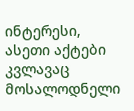ინტერესი, ასეთი აქტები კვლავაც მოსალოდნელი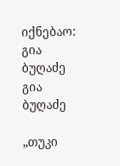იქნებაო:
გია ბუღაძე
გია ბუღაძე

„თუკი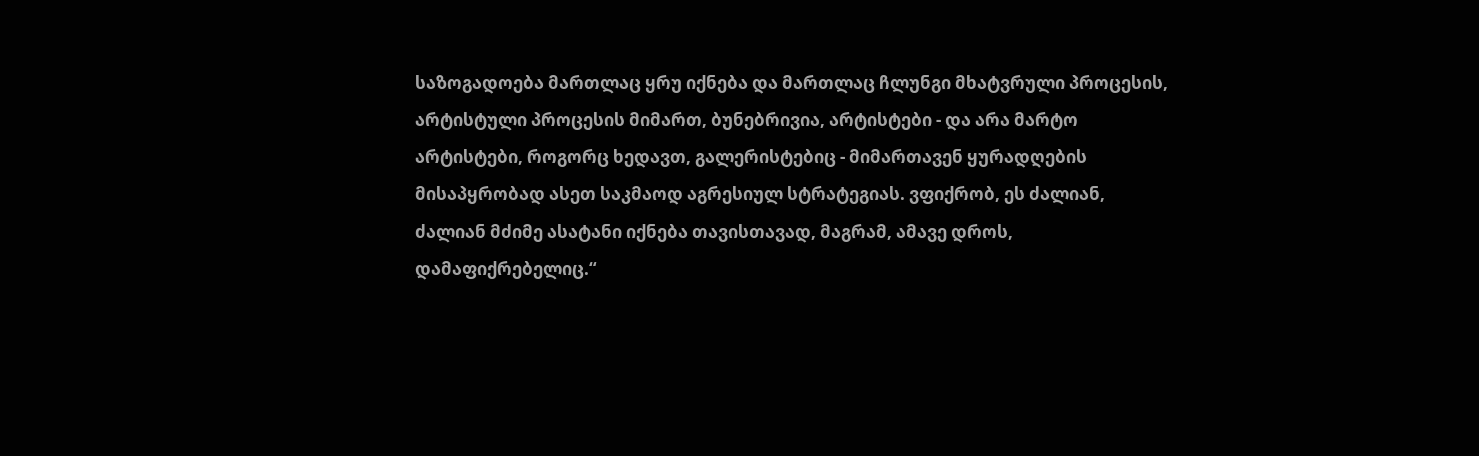საზოგადოება მართლაც ყრუ იქნება და მართლაც ჩლუნგი მხატვრული პროცესის, არტისტული პროცესის მიმართ, ბუნებრივია, არტისტები - და არა მარტო არტისტები, როგორც ხედავთ, გალერისტებიც - მიმართავენ ყურადღების მისაპყრობად ასეთ საკმაოდ აგრესიულ სტრატეგიას. ვფიქრობ, ეს ძალიან, ძალიან მძიმე ასატანი იქნება თავისთავად, მაგრამ, ამავე დროს, დამაფიქრებელიც.“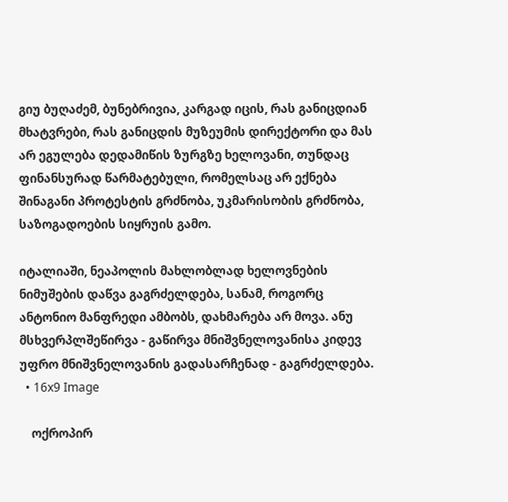გიუ ბუღაძემ, ბუნებრივია, კარგად იცის, რას განიცდიან მხატვრები, რას განიცდის მუზეუმის დირექტორი და მას არ ეგულება დედამიწის ზურგზე ხელოვანი, თუნდაც ფინანსურად წარმატებული, რომელსაც არ ექნება შინაგანი პროტესტის გრძნობა, უკმარისობის გრძნობა, საზოგადოების სიყრუის გამო.

იტალიაში, ნეაპოლის მახლობლად ხელოვნების ნიმუშების დაწვა გაგრძელდება, სანამ, როგორც ანტონიო მანფრედი ამბობს, დახმარება არ მოვა. ანუ მსხვერპლშეწირვა - გაწირვა მნიშვნელოვანისა კიდევ უფრო მნიშვნელოვანის გადასარჩენად - გაგრძელდება.
  • 16x9 Image

    ოქროპირ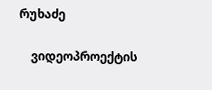რუხაძე

    ვიდეოპროექტის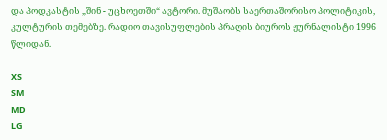და პოდკასტის „შინ - უცხოეთში“ ავტორი. მუშაობს საერთაშორისო პოლიტიკის, კულტურის თემებზე. რადიო თავისუფლების პრაღის ბიუროს ჟურნალისტი 1996 წლიდან.

XS
SM
MD
LG